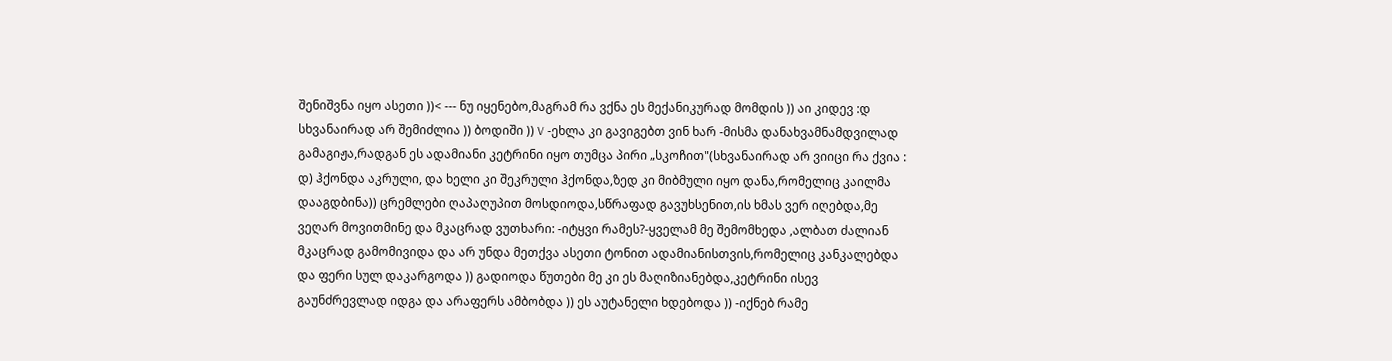შენიშვნა იყო ასეთი ))< --- ნუ იყენებო,მაგრამ რა ვქნა ეს მექანიკურად მომდის )) აი კიდევ :დ სხვანაირად არ შემიძლია )) ბოდიში )) V -ეხლა კი გავიგებთ ვინ ხარ -მისმა დანახვამნამდვილად გამაგიჟა,რადგან ეს ადამიანი კეტრინი იყო თუმცა პირი „სკოჩით"(სხვანაირად არ ვიიცი რა ქვია : დ) ჰქონდა აკრული, და ხელი კი შეკრული ჰქონდა,ზედ კი მიბმული იყო დანა,რომელიც კაილმა დააგდბინა)) ცრემლები ღაპაღუპით მოსდიოდა,სწრაფად გავუხსენით,ის ხმას ვერ იღებდა,მე ვეღარ მოვითმინე და მკაცრად ვუთხარი: -იტყვი რამეს?-ყველამ მე შემომხედა ,ალბათ ძალიან მკაცრად გამომივიდა და არ უნდა მეთქვა ასეთი ტონით ადამიანისთვის,რომელიც კანკალებდა და ფერი სულ დაკარგოდა )) გადიოდა წუთები მე კი ეს მაღიზიანებდა,კეტრინი ისევ გაუნძრევლად იდგა და არაფერს ამბობდა )) ეს აუტანელი ხდებოდა )) -იქნებ რამე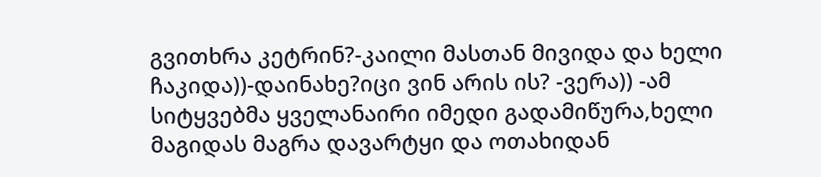გვითხრა კეტრინ?-კაილი მასთან მივიდა და ხელი ჩაკიდა))-დაინახე?იცი ვინ არის ის? -ვერა)) -ამ სიტყვებმა ყველანაირი იმედი გადამიწურა,ხელი მაგიდას მაგრა დავარტყი და ოთახიდან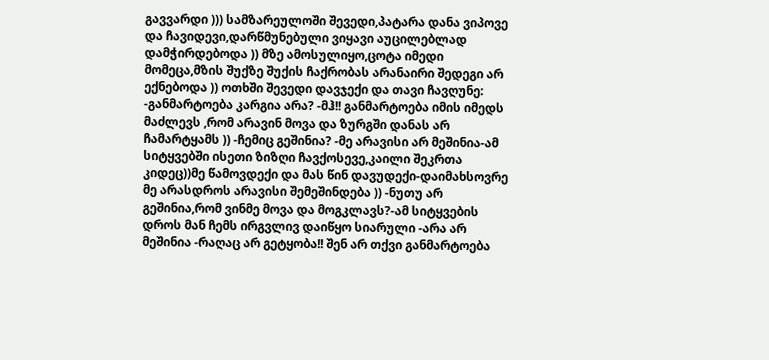გავვარდი ))) სამზარეულოში შევედი,პატარა დანა ვიპოვე და ჩავიდევი,დარწმუნებული ვიყავი აუცილებლად დამჭირდებოდა )) მზე ამოსულიყო,ცოტა იმედი მომეცა,მზის შუქზე შუქის ჩაქრობას არანაირი შედეგი არ ექნებოდა )) ოთხში შევედი დავჯექი და თავი ჩავღუნე: -განმარტოება კარგია არა? -მჰ!! განმარტოება იმის იმედს მაძლევს ,რომ არავინ მოვა და ზურგში დანას არ ჩამარტყამს )) -ჩემიც გეშინია? -მე არავისი არ მეშინია-ამ სიტყვებში ისეთი ზიზღი ჩავქოსევე,კაილი შეკრთა კიდეც))მე წამოვდექი და მას წინ დავუდექი-დაიმახსოვრე მე არასდროს არავისი შემეშინდება )) -ნუთუ არ გეშინია,რომ ვინმე მოვა და მოგკლავს?-ამ სიტყვების დროს მან ჩემს ირგვლივ დაიწყო სიარული -არა არ მეშინია -რაღაც არ გეტყობა!! შენ არ თქვი განმარტოება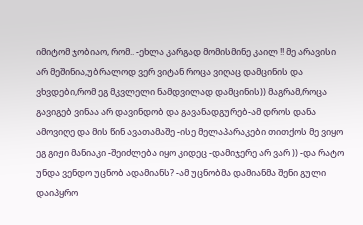იმიტომ ჯობიაო, რომ.. -ეხლა კარგად მომისმინე კაილ !! მე არავისი არ მეშინია,უბრალოდ ვერ ვიტან როცა ვიღაც დამცინის და ვხვდები,რომ ეგ მკვლელი ნამდვილად დამცინის)) მაგრამ,როცა გავიგებ ვინაა არ დავინდობ და გავანადგურებ-ამ დროს დანა ამოვიღე და მის წინ ავათამაშე -ისე მელაპარაკები თითქოს მე ვიყო ეგ გიჟი მანიაკი -შეიძლება იყო კიდეც -დამიჯერე არ ვარ )) -და რატო უნდა ვენდო უცნობ ადამიანს? -ამ უცნობმა დამიანმა შენი გული დაიპყრო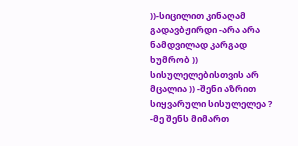))-სიცილით კინაღამ გადავბჟირდი -არა არა ნამდვილად კარგად ხუმრობ )) სისულელებისთვის არ მცალია )) -შენი აზრით სიყვარული სისულელეა ? -მე შენს მიმართ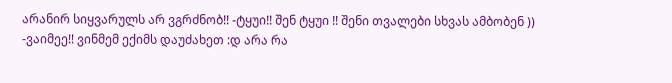არანირ სიყვარულს არ ვგრძნობ!! -ტყუი!! შენ ტყუი !! შენი თვალები სხვას ამბობენ )) -ვაიმეე!! ვინმემ ექიმს დაუძახეთ :დ არა რა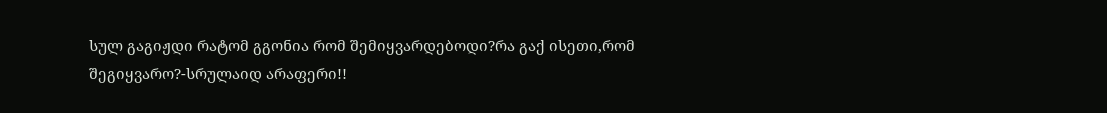სულ გაგიჟდი რატომ გგონია რომ შემიყვარდებოდი?რა გაქ ისეთი,რომ შეგიყვარო?-სრულაიდ არაფერი!!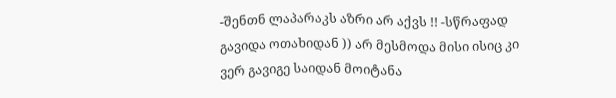-შენთნ ლაპარაკს აზრი არ აქვს !! -სწრაფად გავიდა ოთახიდან )) არ მესმოდა მისი ისიც კი ვერ გავიგე საიდან მოიტანა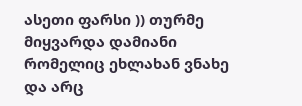ასეთი ფარსი )) თურმე მიყვარდა დამიანი რომელიც ეხლახან ვნახე და არც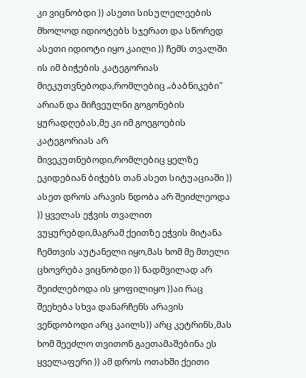კი ვიცნობდი )) ასეთი სისულელეების მხოლოდ იდიოტებს სჯერათ და სწორედ ასეთი იდიოტი იყო კაილი )) ჩემს თვალში ის იმ ბიჭების კატეგორიას მიეკუთვნებოდა,რომლებიც „ბაბნიკები" არიან და მიჩვეულნი გოგონების ყურადღებას,მე კი იმ გოეგოების კატეგორიას არ მივეკუთნებოდი,რომლებიც ყელზე ეკიდებიან ბიჭებს თან ასეთ სიტუაციაში )) ასეთ დროს არავის ნდობა არ შეიძლეოდა )) ყველას ეჭვის თვალით ვუყურებდი,მაგრამ ქეითზე ეჭვის მიტანა ჩემთვის აუტანელი იყო,მას ხომ მე მთელი ცხოვრება ვიცნობდი )) ნადმვილად არ შეიძლებოდა ის ყოფილიყო ))აი რაც შეეხება სხვა დანარჩენს არავის ვენდობოდი არც კაილს)) არც კეტრინს,მას ხომ შეეძლო თვითონ გაეთამაშებინა ეს ყველაფერი )) ამ დროს ოთახში ქეითი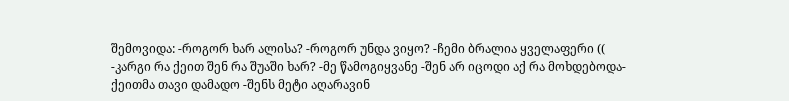შემოვიდა: -როგორ ხარ ალისა? -როგორ უნდა ვიყო? -ჩემი ბრალია ყველაფერი (( -კარგი რა ქეით შენ რა შუაში ხარ? -მე წამოგიყვანე -შენ არ იცოდი აქ რა მოხდებოდა-ქეითმა თავი დამადო -შენს მეტი აღარავინ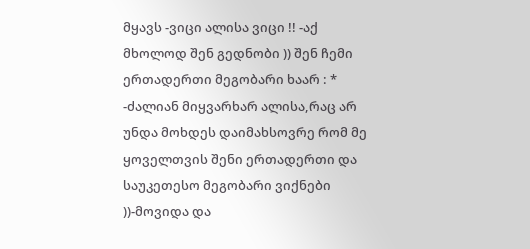მყავს -ვიცი ალისა ვიცი !! -აქ მხოლოდ შენ გედნობი )) შენ ჩემი ერთადერთი მეგობარი ხაარ : * -ძალიან მიყვარხარ ალისა,რაც არ უნდა მოხდეს დაიმახსოვრე რომ მე ყოველთვის შენი ერთადერთი და საუკეთესო მეგობარი ვიქნები ))-მოვიდა და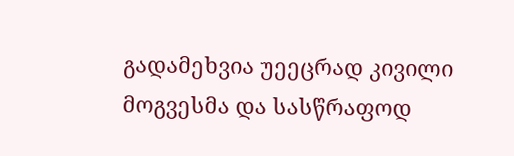გადამეხვია უეეცრად კივილი მოგვესმა და სასწრაფოდ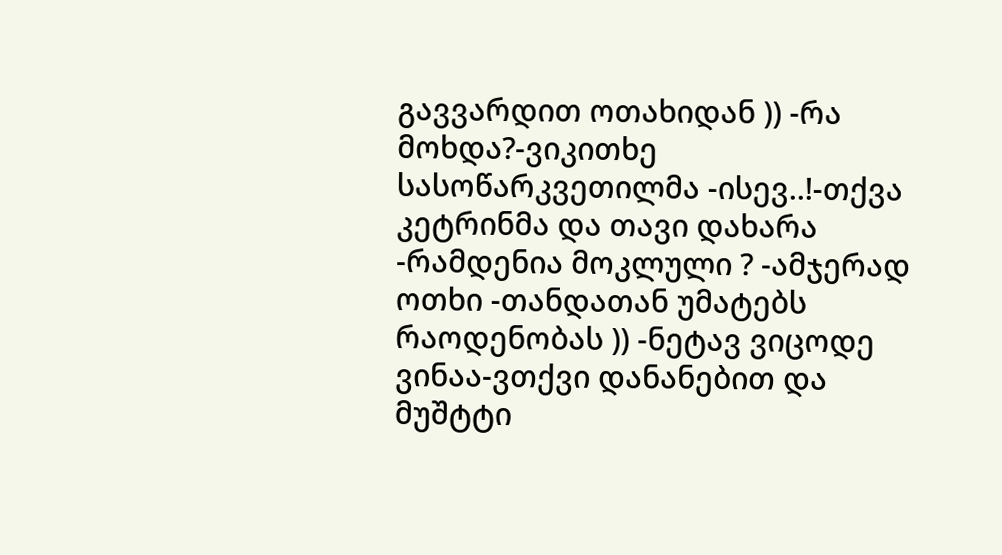გავვარდით ოთახიდან )) -რა მოხდა?-ვიკითხე სასოწარკვეთილმა -ისევ..!-თქვა კეტრინმა და თავი დახარა -რამდენია მოკლული ? -ამჯერად ოთხი -თანდათან უმატებს რაოდენობას )) -ნეტავ ვიცოდე ვინაა-ვთქვი დანანებით და მუშტტი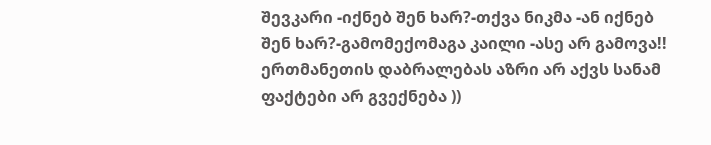შევკარი -იქნებ შენ ხარ?-თქვა ნიკმა -ან იქნებ შენ ხარ?-გამომექომაგა კაილი -ასე არ გამოვა!! ერთმანეთის დაბრალებას აზრი არ აქვს სანამ ფაქტები არ გვექნება ))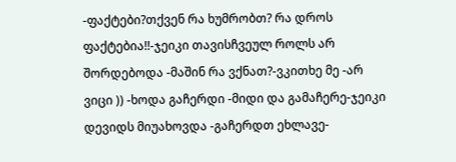-ფაქტები?თქვენ რა ხუმრობთ? რა დროს ფაქტებია!!-ჯეიკი თავისჩვეულ როლს არ შორდებოდა -მაშინ რა ვქნათ?-ვკითხე მე -არ ვიცი )) -ხოდა გაჩერდი -მიდი და გამაჩერე-ჯეიკი დევიდს მიუახოვდა -გაჩერდთ ეხლავე-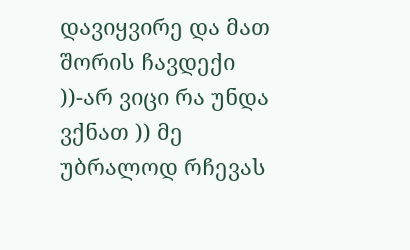დავიყვირე და მათ შორის ჩავდექი ))-არ ვიცი რა უნდა ვქნათ )) მე უბრალოდ რჩევას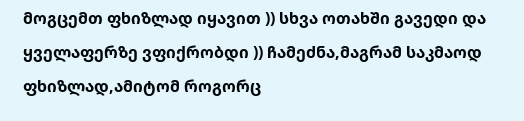მოგცემთ ფხიზლად იყავით )) სხვა ოთახში გავედი და ყველაფერზე ვფიქრობდი )) ჩამეძნა,მაგრამ საკმაოდ ფხიზლად,ამიტომ როგორც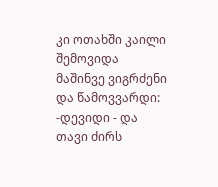კი ოთახში კაილი შემოვიდა მაშინვე ვიგრძენი და წამოვვარდი: -დევიდი - და თავი ძირს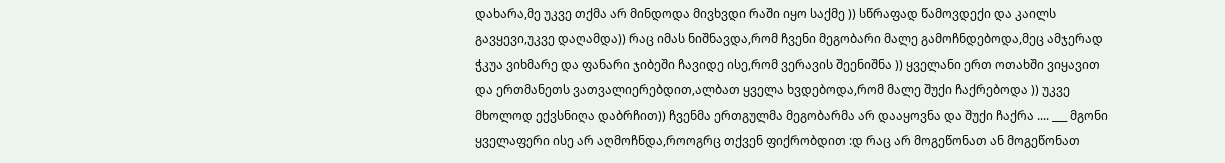დახარა,მე უკვე თქმა არ მინდოდა მივხვდი რაში იყო საქმე )) სწრაფად წამოვდექი და კაილს გავყევი,უკვე დაღამდა)) რაც იმას ნიშნავდა,რომ ჩვენი მეგობარი მალე გამოჩნდებოდა,მეც ამჯერად ჭკუა ვიხმარე და ფანარი ჯიბეში ჩავიდე ისე,რომ ვერავის შეენიშნა )) ყველანი ერთ ოთახში ვიყავით და ერთმანეთს ვათვალიერებდით,ალბათ ყველა ხვდებოდა,რომ მალე შუქი ჩაქრებოდა )) უკვე მხოლოდ ექვსნიღა დაბრჩით)) ჩვენმა ერთგულმა მეგობარმა არ დააყოვნა და შუქი ჩაქრა .... ___ მგონი ყველაფერი ისე არ აღმოჩნდა,როოგრც თქვენ ფიქრობდით :დ რაც არ მოგეწონათ ან მოგეწონათ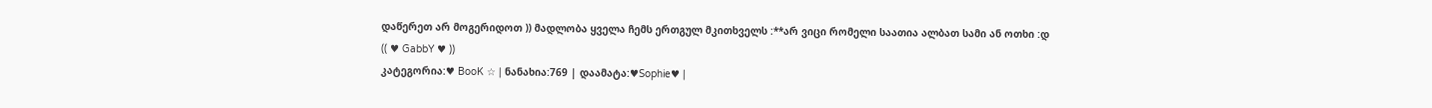დაწერეთ არ მოგერიდოთ )) მადლობა ყველა ჩემს ერთგულ მკითხველს :**არ ვიცი რომელი საათია ალბათ სამი ან ოთხი :დ
(( ♥ GabbY ♥ ))
კატეგორია:♥ BooK ☆ | ნანახია:769 | დაამატა:♥Sophie♥ |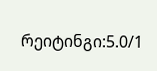რეიტინგი:5.0/1